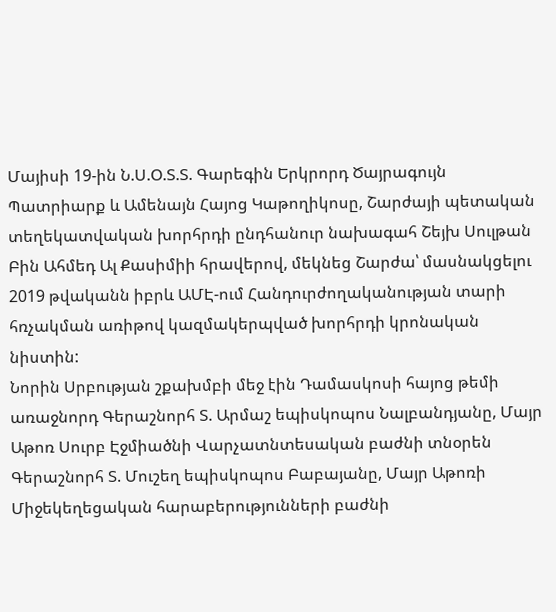Մայիսի 19-ին Ն.Ս.Օ.Տ.Տ. Գարեգին Երկրորդ Ծայրագույն Պատրիարք և Ամենայն Հայոց Կաթողիկոսը, Շարժայի պետական տեղեկատվական խորհրդի ընդհանուր նախագահ Շեյխ Սուլթան Բին Ահմեդ Ալ Քասիմիի հրավերով, մեկնեց Շարժա՝ մասնակցելու 2019 թվականն իբրև ԱՄԷ-ում Հանդուրժողականության տարի հռչակման առիթով կազմակերպված խորհրդի կրոնական նիստին:
Նորին Սրբության շքախմբի մեջ էին Դամասկոսի հայոց թեմի առաջնորդ Գերաշնորհ Տ. Արմաշ եպիսկոպոս Նալբանդյանը, Մայր Աթոռ Սուրբ Էջմիածնի Վարչատնտեսական բաժնի տնօրեն Գերաշնորհ Տ. Մուշեղ եպիսկոպոս Բաբայանը, Մայր Աթոռի Միջեկեղեցական հարաբերությունների բաժնի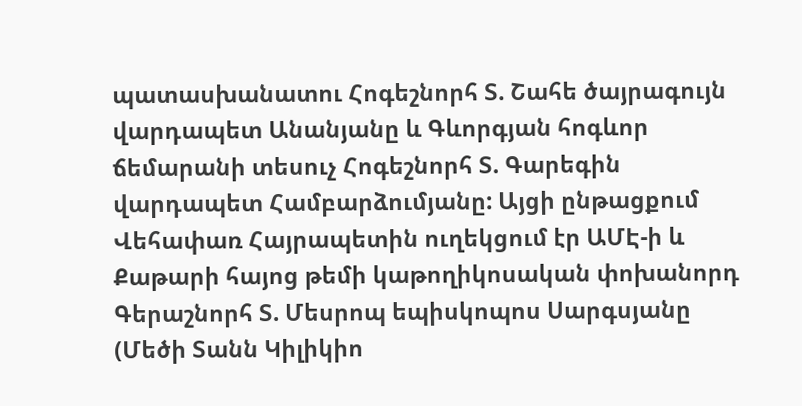պատասխանատու Հոգեշնորհ Տ. Շահե ծայրագույն վարդապետ Անանյանը և Գևորգյան հոգևոր ճեմարանի տեսուչ Հոգեշնորհ Տ. Գարեգին վարդապետ Համբարձումյանը: Այցի ընթացքում Վեհափառ Հայրապետին ուղեկցում էր ԱՄԷ-ի և Քաթարի հայոց թեմի կաթողիկոսական փոխանորդ Գերաշնորհ Տ. Մեսրոպ եպիսկոպոս Սարգսյանը (Մեծի Տանն Կիլիկիո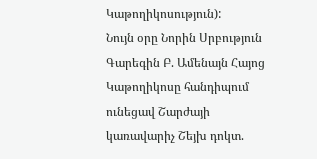Կաթողիկոսություն):
Նույն օրը Նորին Սրբություն Գարեգին Բ. Ամենայն Հայոց Կաթողիկոսը հանդիպում ունեցավ Շարժայի կառավարիչ Շեյխ դոկտ.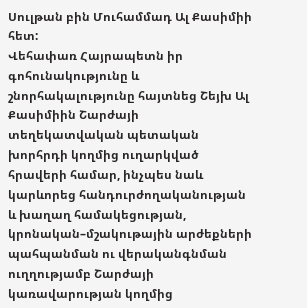Սուլթան բին Մուհամմադ Ալ Քասիմիի հետ:
Վեհափառ Հայրապետն իր գոհունակությունը և շնորհակալությունը հայտնեց Շեյխ Ալ Քասիմիին Շարժայի տեղեկատվական պետական խորհրդի կողմից ուղարկված հրավերի համար, ինչպես նաև կարևորեց հանդուրժողականության և խաղաղ համակեցության, կրոնական–մշակութային արժեքների պահպանման ու վերականգնման ուղղությամբ Շարժայի կառավարության կողմից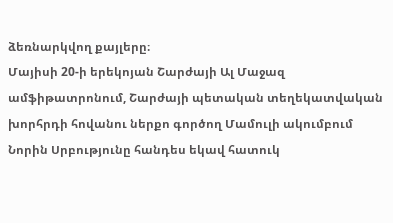ձեռնարկվող քայլերը։
Մայիսի 20-ի երեկոյան Շարժայի Ալ Մաջազ ամֆիթատրոնում, Շարժայի պետական տեղեկատվական խորհրդի հովանու ներքո գործող Մամուլի ակումբում Նորին Սրբությունը հանդես եկավ հատուկ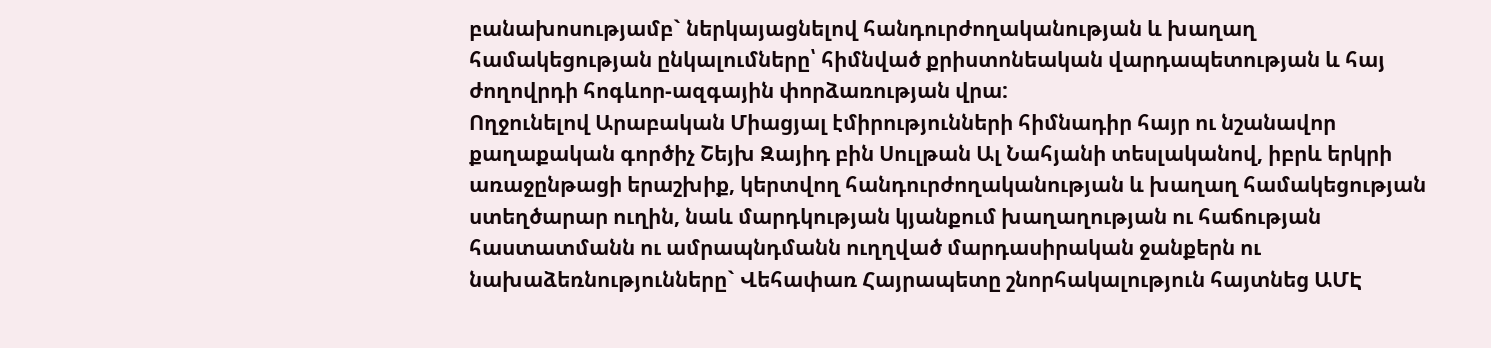բանախոսությամբ` ներկայացնելով հանդուրժողականության և խաղաղ համակեցության ընկալումները՝ հիմնված քրիստոնեական վարդապետության և հայ ժողովրդի հոգևոր-ազգային փորձառության վրա:
Ողջունելով Արաբական Միացյալ էմիրությունների հիմնադիր հայր ու նշանավոր քաղաքական գործիչ Շեյխ Զայիդ բին Սուլթան Ալ Նահյանի տեսլականով, իբրև երկրի առաջընթացի երաշխիք, կերտվող հանդուրժողականության և խաղաղ համակեցության ստեղծարար ուղին, նաև մարդկության կյանքում խաղաղության ու հաճության հաստատմանն ու ամրապնդմանն ուղղված մարդասիրական ջանքերն ու նախաձեռնությունները` Վեհափառ Հայրապետը շնորհակալություն հայտնեց ԱՄԷ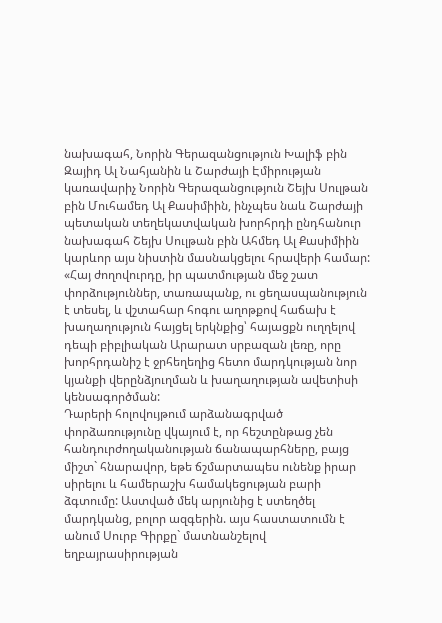նախագահ, Նորին Գերազանցություն Խալիֆ բին Զայիդ Ալ Նահյանին և Շարժայի Էմիրության կառավարիչ Նորին Գերազանցություն Շեյխ Սուլթան բին Մուհամեդ Ալ Քասիմիին, ինչպես նաև Շարժայի պետական տեղեկատվական խորհրդի ընդհանուր նախագահ Շեյխ Սուլթան բին Ահմեդ Ալ Քասիմիին կարևոր այս նիստին մասնակցելու հրավերի համար:
«Հայ ժողովուրդը, իր պատմության մեջ շատ փորձություններ, տառապանք, ու ցեղասպանություն է տեսել, և վշտահար հոգու աղոթքով հաճախ է խաղաղություն հայցել երկնքից՝ հայացքն ուղղելով դեպի բիբլիական Արարատ սրբազան լեռը, որը խորհրդանիշ է ջրհեղեղից հետո մարդկության նոր կյանքի վերընձյուղման և խաղաղության ավետիսի կենսագործման:
Դարերի հոլովույթում արձանագրված փորձառությունը վկայում է, որ հեշտընթաց չեն հանդուրժողականության ճանապարհները, բայց միշտ` հնարավոր, եթե ճշմարտապես ունենք իրար սիրելու և համերաշխ համակեցության բարի ձգտումը: Աստված մեկ արյունից է ստեղծել մարդկանց, բոլոր ազգերին. այս հաստատումն է անում Սուրբ Գիրքը` մատնանշելով եղբայրասիրության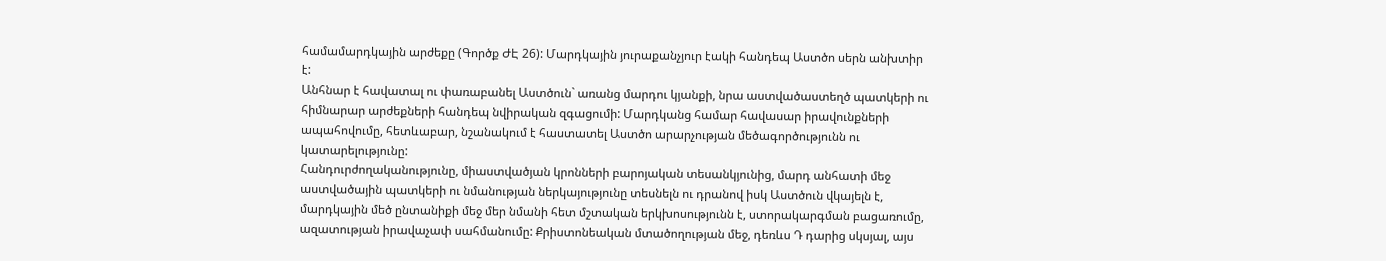համամարդկային արժեքը (Գործք ԺԷ 26): Մարդկային յուրաքանչյուր էակի հանդեպ Աստծո սերն անխտիր է:
Անհնար է հավատալ ու փառաբանել Աստծուն` առանց մարդու կյանքի, նրա աստվածաստեղծ պատկերի ու հիմնարար արժեքների հանդեպ նվիրական զգացումի: Մարդկանց համար հավասար իրավունքների ապահովումը, հետևաբար, նշանակում է հաստատել Աստծո արարչության մեծագործությունն ու կատարելությունը:
Հանդուրժողականությունը, միաստվածյան կրոնների բարոյական տեսանկյունից, մարդ անհատի մեջ աստվածային պատկերի ու նմանության ներկայությունը տեսնելն ու դրանով իսկ Աստծուն վկայելն է, մարդկային մեծ ընտանիքի մեջ մեր նմանի հետ մշտական երկխոսությունն է, ստորակարգման բացառումը, ազատության իրավաչափ սահմանումը: Քրիստոնեական մտածողության մեջ, դեռևս Դ դարից սկսյալ, այս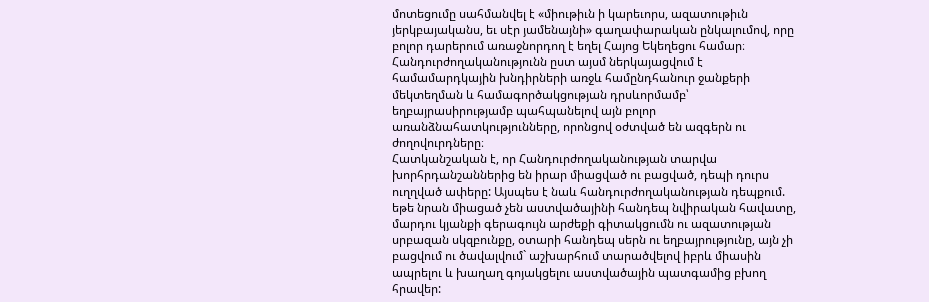մոտեցումը սահմանվել է «միութիւն ի կարեւորս, ազատութիւն յերկբայականս, եւ սէր յամենայնի» գաղափարական ընկալումով, որը բոլոր դարերում առաջնորդող է եղել Հայոց Եկեղեցու համար։ Հանդուրժողականությունն ըստ այսմ ներկայացվում է համամարդկային խնդիրների առջև համընդհանուր ջանքերի մեկտեղման և համագործակցության դրսևորմամբ՝ եղբայրասիրությամբ պահպանելով այն բոլոր առանձնահատկությունները, որոնցով օժտված են ազգերն ու ժողովուրդները։
Հատկանշական է, որ Հանդուրժողականության տարվա խորհրդանշաններից են իրար միացված ու բացված, դեպի դուրս ուղղված ափերը: Այսպես է նաև հանդուրժողականության դեպքում. եթե նրան միացած չեն աստվածայինի հանդեպ նվիրական հավատը, մարդու կյանքի գերագույն արժեքի գիտակցումն ու ազատության սրբազան սկզբունքը, օտարի հանդեպ սերն ու եղբայրությունը, այն չի բացվում ու ծավալվում` աշխարհում տարածվելով իբրև միասին ապրելու և խաղաղ գոյակցելու աստվածային պատգամից բխող հրավեր: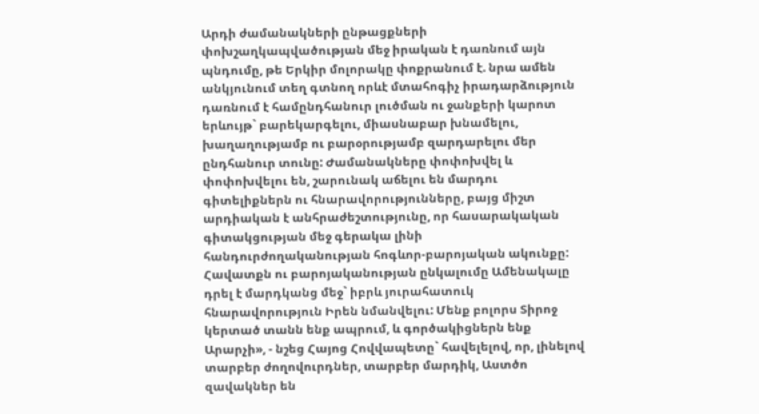Արդի ժամանակների ընթացքների փոխշաղկապվածության մեջ իրական է դառնում այն պնդումը, թե Երկիր մոլորակը փոքրանում է. նրա ամեն անկյունում տեղ գտնող որևէ մտահոգիչ իրադարձություն դառնում է համընդհանուր լուծման ու ջանքերի կարոտ երևույթ` բարեկարգելու, միասնաբար խնամելու, խաղաղությամբ ու բարօրությամբ զարդարելու մեր ընդհանուր տունը: Ժամանակները փոփոխվել և փոփոխվելու են, շարունակ աճելու են մարդու գիտելիքներն ու հնարավորությունները, բայց միշտ արդիական է անհրաժեշտությունը, որ հասարակական գիտակցության մեջ գերակա լինի հանդուրժողականության հոգևոր-բարոյական ակունքը:
Հավատքն ու բարոյականության ընկալումը Ամենակալը դրել է մարդկանց մեջ` իբրև յուրահատուկ հնարավորություն Իրեն նմանվելու: Մենք բոլորս Տիրոջ կերտած տանն ենք ապրում, և գործակիցներն ենք Արարչի», - նշեց Հայոց Հովվապետը` հավելելով, որ, լինելով տարբեր ժողովուրդներ, տարբեր մարդիկ, Աստծո զավակներ են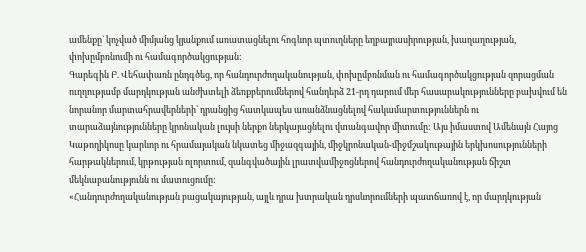ամենքը` կոչված միմյանց կյանքում առատացնելու հոգևոր պտուղները եղբայրասիրության, խաղաղության, փոխըմբռնումի ու համագործակցության:
Գարեգին Բ. Վեհափառն ընդգծեց, որ հանդուրժողականության, փոխըմբռնման ու համագործակցության զորացման ուղղությամբ մարդկության անժխտելի ձեռքբերումներով հանդերձ 21-րդ դարում մեր հասարակությունները բախվում են նորանոր մարտահրավերների` դրանցից հատկապես առանձնացնելով հակամարտություններն ու տարաձայնությունները կրոնական լույսի ներքո ներկայացնելու վտանգավոր միտումը: Այս իմաստով Ամենայն Հայոց Կաթողիկոսը կարևոր ու հրամայական նկատեց միջազգային, միջկրոնական-միջմշակութային երկխոսությունների հարթակներում, կրթության ոլորտում, զանգվածային լրատվամիջոցներով հանդուրժողականության ճիշտ մեկնաբանությունն ու մատուցումը:
«Հանդուրժողականության բացակայության, այլև դրա խտրական դրսևորումների պատճառով է, որ մարդկության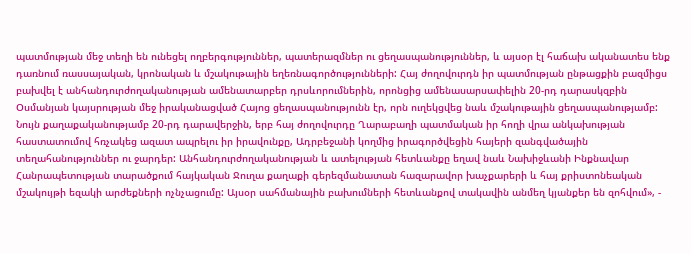պատմության մեջ տեղի են ունեցել ողբերգություններ, պատերազմներ ու ցեղասպանություններ, և այսօր էլ հաճախ ականատես ենք դառնում ռասսայական, կրոնական և մշակութային եղեռնագործությունների: Հայ ժողովուրդն իր պատմության ընթացքին բազմիցս բախվել է անհանդուրժողականության ամենատարբեր դրսևորումներին, որոնցից ամենասարսափելին 20-րդ դարասկզբին Օսմանյան կայսրության մեջ իրականացված Հայոց ցեղասպանությունն էր, որն ուղեկցվեց նաև մշակութային ցեղասպանությամբ:
Նույն քաղաքականությամբ 20-րդ դարավերջին, երբ հայ ժողովուրդը Ղարաբաղի պատմական իր հողի վրա անկախության հաստատումով հռչակեց ազատ ապրելու իր իրավունքը, Ադրբեջանի կողմից իրագործվեցին հայերի զանգվածային տեղահանություններ ու ջարդեր: Անհանդուրժողականության և ատելության հետևանքը եղավ նաև Նախիջևանի Ինքնավար Հանրապետության տարածքում հայկական Ջուղա քաղաքի գերեզմանատան հազարավոր խաչքարերի և հայ քրիստոնեական մշակույթի եզակի արժեքների ոչնչացումը: Այսօր սահմանային բախումների հետևանքով տակավին անմեղ կյանքեր են զոհվում», -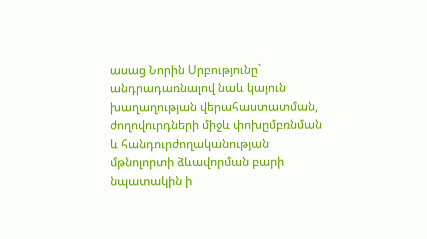ասաց Նորին Սրբությունը` անդրադառնալով նաև կայուն խաղաղության վերահաստատման, ժողովուրդների միջև փոխըմբռնման և հանդուրժողականության մթնոլորտի ձևավորման բարի նպատակին ի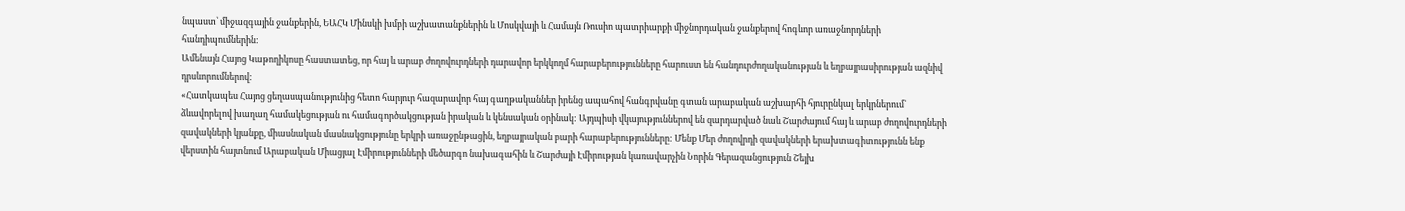նպաստ՝ միջազգային ջանքերին, ԵԱՀԿ Մինսկի խմբի աշխատանքներին և Մոսկվայի և Համայն Ռուսիո պատրիարքի միջնորդական ջանքերով հոգևոր առաջնորդների հանդիպումներին:
Ամենայն Հայոց Կաթողիկոսը հաստատեց, որ հայ և արաբ ժողովուրդների դարավոր երկկողմ հարաբերությունները հարուստ են հանդուրժողականության և եղբայրասիրության ազնիվ դրսևորումներով:
«Հատկապես Հայոց ցեղասպանությունից հետո հարյուր հազարավոր հայ գաղթականներ իրենց ապահով հանգրվանը գտան արաբական աշխարհի հյուրընկալ երկրներում` ձևավորելով խաղաղ համակեցության ու համագործակցության իրական և կենսական օրինակ: Այդպիսի վկայություններով են զարդարված նաև Շարժայում հայ և արաբ ժողովուրդների զավակների կյանքը, միասնական մասնակցությունը երկրի առաջընթացին, եղբայրական բարի հարաբերությունները: Մենք Մեր ժողովրդի զավակների երախտագիտությունն ենք վերստին հայտնում Արաբական Միացյալ Էմիրությունների մեծարգո նախագահին և Շարժայի Էմիրության կառավարչին Նորին Գերազանցություն Շեյխ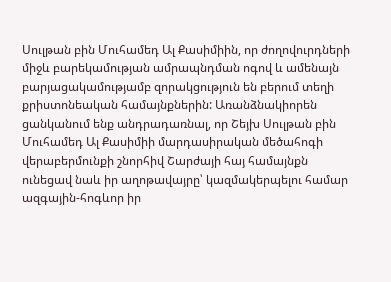Սուլթան բին Մուհամեդ Ալ Քասիմիին, որ ժողովուրդների միջև բարեկամության ամրապնդման ոգով և ամենայն բարյացակամությամբ զորակցություն են բերում տեղի քրիստոնեական համայնքներին: Առանձնակիորեն ցանկանում ենք անդրադառնալ, որ Շեյխ Սուլթան բին Մուհամեդ Ալ Քասիմիի մարդասիրական մեծահոգի վերաբերմունքի շնորհիվ Շարժայի հայ համայնքն ունեցավ նաև իր աղոթավայրը՝ կազմակերպելու համար ազգային-հոգևոր իր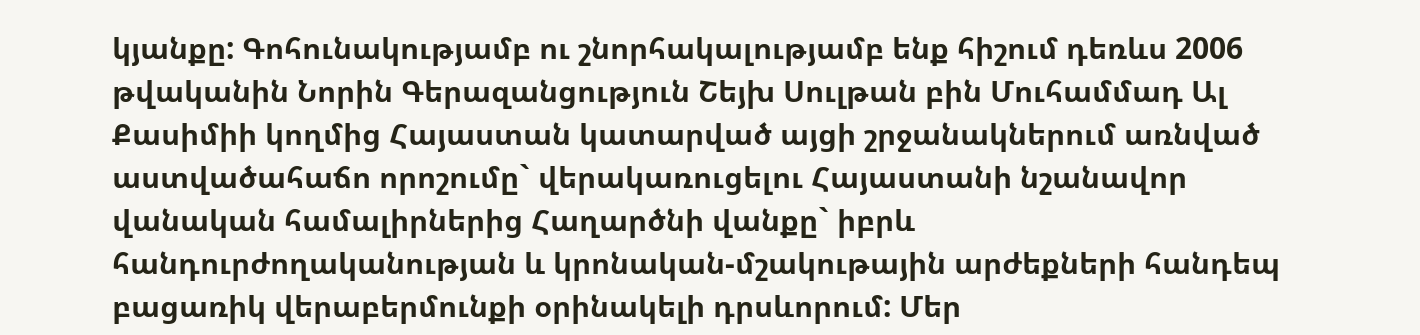կյանքը: Գոհունակությամբ ու շնորհակալությամբ ենք հիշում դեռևս 2006 թվականին Նորին Գերազանցություն Շեյխ Սուլթան բին Մուհամմադ Ալ Քասիմիի կողմից Հայաստան կատարված այցի շրջանակներում առնված աստվածահաճո որոշումը` վերակառուցելու Հայաստանի նշանավոր վանական համալիրներից Հաղարծնի վանքը` իբրև հանդուրժողականության և կրոնական-մշակութային արժեքների հանդեպ բացառիկ վերաբերմունքի օրինակելի դրսևորում: Մեր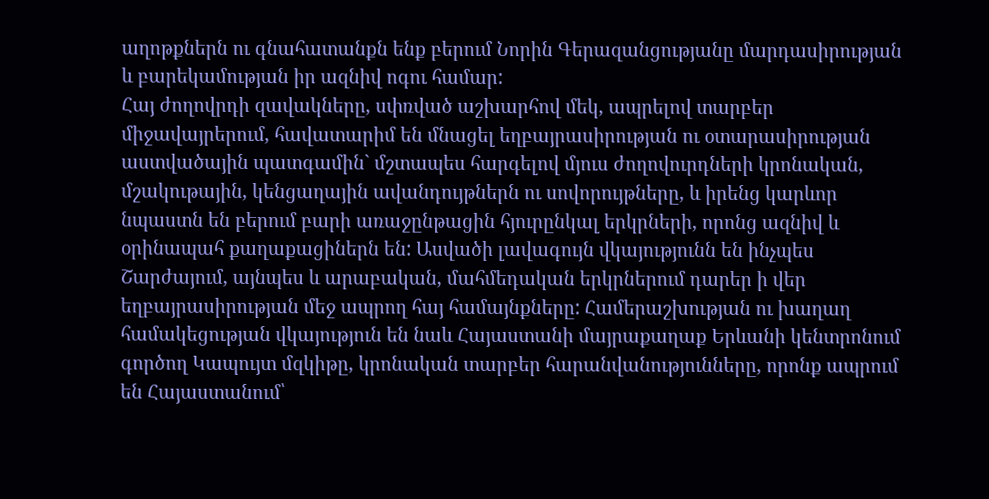աղոթքներն ու գնահատանքն ենք բերում Նորին Գերազանցությանը մարդասիրության և բարեկամության իր ազնիվ ոգու համար:
Հայ ժողովրդի զավակները, սփռված աշխարհով մեկ, ապրելով տարբեր միջավայրերում, հավատարիմ են մնացել եղբայրասիրության ու օտարասիրության աստվածային պատգամին` մշտապես հարգելով մյուս ժողովուրդների կրոնական, մշակութային, կենցաղային ավանդույթներն ու սովորույթները, և իրենց կարևոր նպաստն են բերում բարի առաջընթացին հյուրընկալ երկրների, որոնց ազնիվ և օրինապահ քաղաքացիներն են: Ասվածի լավագույն վկայությունն են ինչպես Շարժայում, այնպես և արաբական, մահմեդական երկրներում դարեր ի վեր եղբայրասիրության մեջ ապրող հայ համայնքները: Համերաշխության ու խաղաղ համակեցության վկայություն են նաև Հայաստանի մայրաքաղաք Երևանի կենտրոնում գործող Կապույտ մզկիթը, կրոնական տարբեր հարանվանությունները, որոնք ապրում են Հայաստանում՝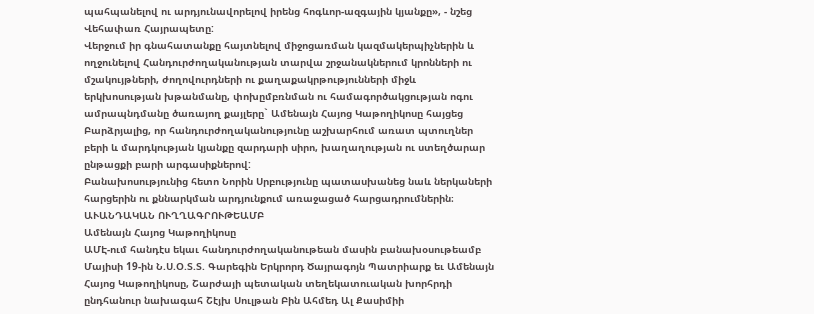պահպանելով ու արդյունավորելով իրենց հոգևոր-ազգային կյանքը», - նշեց Վեհափառ Հայրապետը:
Վերջում իր գնահատանքը հայտնելով միջոցառման կազմակերպիչներին և ողջունելով Հանդուրժողականության տարվա շրջանակներում կրոնների ու մշակույթների, ժողովուրդների ու քաղաքակրթությունների միջև երկխոսության խթանմանը, փոխըմբռնման ու համագործակցության ոգու ամրապնդմանը ծառայող քայլերը` Ամենայն Հայոց Կաթողիկոսը հայցեց Բարձրյալից, որ հանդուրժողականությունը աշխարհում առատ պտուղներ բերի և մարդկության կյանքը զարդարի սիրո, խաղաղության ու ստեղծարար ընթացքի բարի արգասիքներով:
Բանախոսությունից հետո Նորին Սրբությունը պատասխանեց նաև ներկաների հարցերին ու քննարկման արդյունքում առաջացած հարցադրումներին։
ԱՒԱՆԴԱԿԱՆ ՈՒՂՂԱԳՐՈՒԹԵԱՄԲ
Ամենայն Հայոց Կաթողիկոսը
ԱՄԷ-ում հանդէս եկաւ հանդուրժողականութեան մասին բանախօսութեամբ
Մայիսի 19-ին Ն.Ս.Օ.Տ.Տ. Գարեգին Երկրորդ Ծայրագոյն Պատրիարք եւ Ամենայն Հայոց Կաթողիկոսը, Շարժայի պետական տեղեկատուական խորհրդի ընդհանուր նախագահ Շէյխ Սուլթան Բին Ահմեդ Ալ Քասիմիի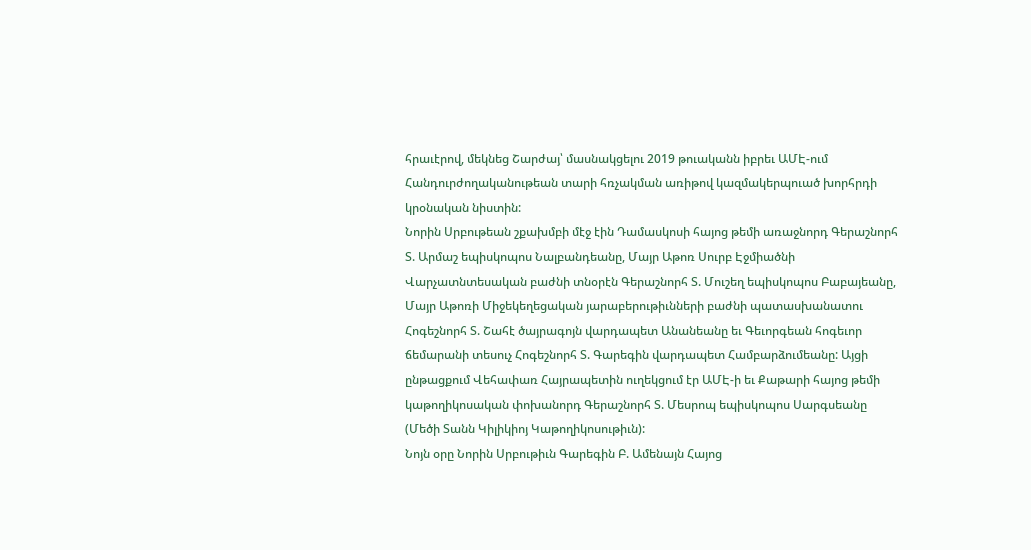հրաւէրով, մեկնեց Շարժայ՝ մասնակցելու 2019 թուականն իբրեւ ԱՄԷ-ում Հանդուրժողականութեան տարի հռչակման առիթով կազմակերպուած խորհրդի կրօնական նիստին:
Նորին Սրբութեան շքախմբի մէջ էին Դամասկոսի հայոց թեմի առաջնորդ Գերաշնորհ Տ. Արմաշ եպիսկոպոս Նալբանդեանը, Մայր Աթոռ Սուրբ Էջմիածնի Վարչատնտեսական բաժնի տնօրէն Գերաշնորհ Տ. Մուշեղ եպիսկոպոս Բաբայեանը, Մայր Աթոռի Միջեկեղեցական յարաբերութիւնների բաժնի պատասխանատու Հոգեշնորհ Տ. Շահէ ծայրագոյն վարդապետ Անանեանը եւ Գեւորգեան հոգեւոր ճեմարանի տեսուչ Հոգեշնորհ Տ. Գարեգին վարդապետ Համբարձումեանը: Այցի ընթացքում Վեհափառ Հայրապետին ուղեկցում էր ԱՄԷ-ի եւ Քաթարի հայոց թեմի կաթողիկոսական փոխանորդ Գերաշնորհ Տ. Մեսրոպ եպիսկոպոս Սարգսեանը (Մեծի Տանն Կիլիկիոյ Կաթողիկոսութիւն):
Նոյն օրը Նորին Սրբութիւն Գարեգին Բ. Ամենայն Հայոց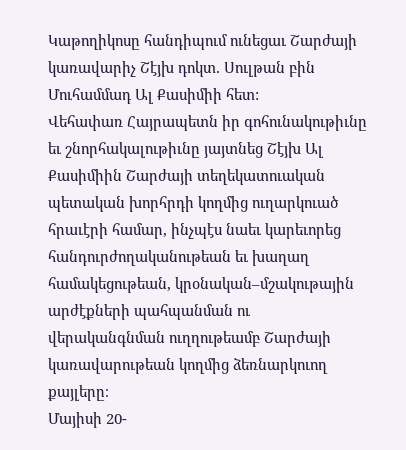Կաթողիկոսը հանդիպում ունեցաւ Շարժայի կառավարիչ Շէյխ դոկտ. Սուլթան բին Մուհամմադ Ալ Քասիմիի հետ:
Վեհափառ Հայրապետն իր գոհունակութիւնը եւ շնորհակալութիւնը յայտնեց Շէյխ Ալ Քասիմիին Շարժայի տեղեկատուական պետական խորհրդի կողմից ուղարկուած հրաւէրի համար, ինչպէս նաեւ կարեւորեց հանդուրժողականութեան եւ խաղաղ համակեցութեան, կրօնական–մշակութային արժէքների պահպանման ու վերականգնման ուղղութեամբ Շարժայի կառավարութեան կողմից ձեռնարկուող քայլերը։
Մայիսի 20-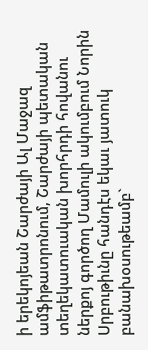ի երեկոյեան Շարժայի Ալ Մաջազ ամֆիթատրոնում, Շարժայի պետական տեղեկատուական խորհրդի հովանու ներքոյ գործող Մամուլի ակումբում Նորին Սրբութիւնը հանդէս եկաւ յատուկ բանախօսութեամբ`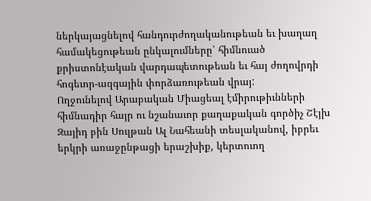ներկայացնելով հանդուրժողականութեան եւ խաղաղ համակեցութեան ընկալումները՝ հիմնուած քրիստոնէական վարդապետութեան եւ հայ ժողովրդի հոգեւոր-ազգային փորձառութեան վրայ:
Ողջունելով Արաբական Միացեալ էմիրութիւնների հիմնադիր հայր ու նշանաւոր քաղաքական գործիչ Շէյխ Զայիդ բին Սուլթան Ալ Նահեանի տեսլականով, իբրեւ երկրի առաջընթացի երաշխիք, կերտուող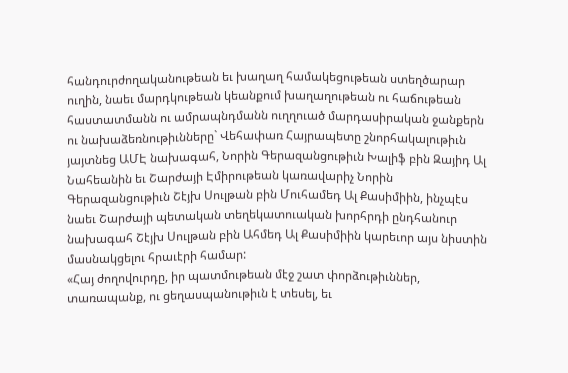հանդուրժողականութեան եւ խաղաղ համակեցութեան ստեղծարար ուղին, նաեւ մարդկութեան կեանքում խաղաղութեան ու հաճութեան հաստատմանն ու ամրապնդմանն ուղղուած մարդասիրական ջանքերն ու նախաձեռնութիւնները` Վեհափառ Հայրապետը շնորհակալութիւն յայտնեց ԱՄԷ նախագահ, Նորին Գերազանցութիւն Խալիֆ բին Զայիդ Ալ Նահեանին եւ Շարժայի Էմիրութեան կառավարիչ Նորին Գերազանցութիւն Շէյխ Սուլթան բին Մուհամեդ Ալ Քասիմիին, ինչպէս նաեւ Շարժայի պետական տեղեկատուական խորհրդի ընդհանուր նախագահ Շէյխ Սուլթան բին Ահմեդ Ալ Քասիմիին կարեւոր այս նիստին մասնակցելու հրաւէրի համար:
«Հայ ժողովուրդը, իր պատմութեան մէջ շատ փորձութիւններ, տառապանք, ու ցեղասպանութիւն է տեսել, եւ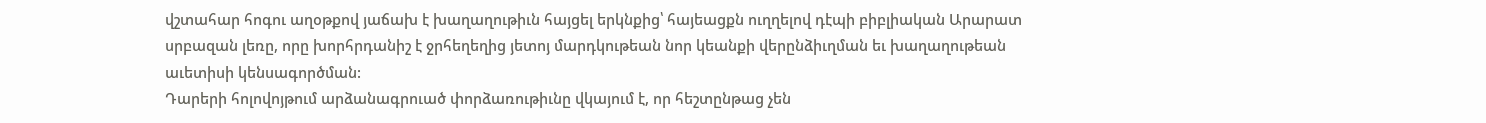վշտահար հոգու աղօթքով յաճախ է խաղաղութիւն հայցել երկնքից՝ հայեացքն ուղղելով դէպի բիբլիական Արարատ սրբազան լեռը, որը խորհրդանիշ է ջրհեղեղից յետոյ մարդկութեան նոր կեանքի վերընձիւղման եւ խաղաղութեան աւետիսի կենսագործման:
Դարերի հոլովոյթում արձանագրուած փորձառութիւնը վկայում է, որ հեշտընթաց չեն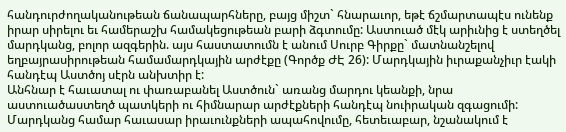հանդուրժողականութեան ճանապարհները, բայց միշտ` հնարաւոր, եթէ ճշմարտապէս ունենք իրար սիրելու եւ համերաշխ համակեցութեան բարի ձգտումը: Աստուած մէկ արիւնից է ստեղծել մարդկանց, բոլոր ազգերին. այս հաստատումն է անում Սուրբ Գիրքը` մատնանշելով եղբայրասիրութեան համամարդկային արժէքը (Գործք ԺԷ 26): Մարդկային իւրաքանչիւր էակի հանդէպ Աստծոյ սէրն անխտիր է:
Անհնար է հաւատալ ու փառաբանել Աստծուն` առանց մարդու կեանքի, նրա աստուածաստեղծ պատկերի ու հիմնարար արժէքների հանդէպ նուիրական զգացումի: Մարդկանց համար հաւասար իրաւունքների ապահովումը, հետեւաբար, նշանակում է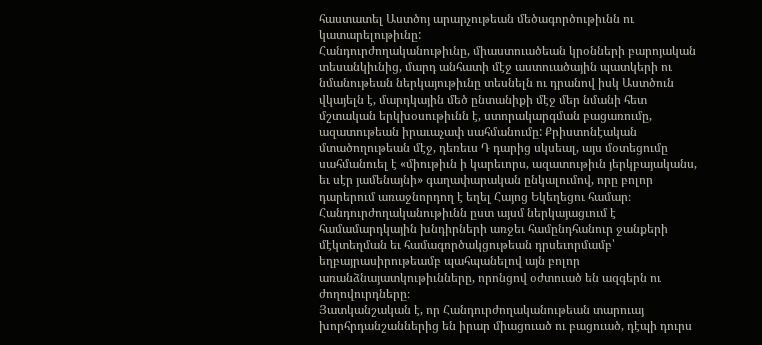հաստատել Աստծոյ արարչութեան մեծագործութիւնն ու կատարելութիւնը:
Հանդուրժողականութիւնը, միաստուածեան կրօնների բարոյական տեսանկիւնից, մարդ անհատի մէջ աստուածային պատկերի ու նմանութեան ներկայութիւնը տեսնելն ու դրանով իսկ Աստծուն վկայելն է, մարդկային մեծ ընտանիքի մէջ մեր նմանի հետ մշտական երկխօսութիւնն է, ստորակարգման բացառումը, ազատութեան իրաւաչափ սահմանումը: Քրիստոնէական մտածողութեան մէջ, դեռեւս Դ դարից սկսեալ, այս մօտեցումը սահմանուել է «միութիւն ի կարեւորս, ազատութիւն յերկբայականս, եւ սէր յամենայնի» գաղափարական ընկալումով, որը բոլոր դարերում առաջնորդող է եղել Հայոց Եկեղեցու համար։ Հանդուրժողականութիւնն ըստ այսմ ներկայացւում է համամարդկային խնդիրների առջեւ համընդհանուր ջանքերի մէկտեղման եւ համագործակցութեան դրսեւորմամբ՝ եղբայրասիրութեամբ պահպանելով այն բոլոր առանձնայատկութիւնները, որոնցով օժտուած են ազգերն ու ժողովուրդները։
Յատկանշական է, որ Հանդուրժողականութեան տարուայ խորհրդանշաններից են իրար միացուած ու բացուած, դէպի դուրս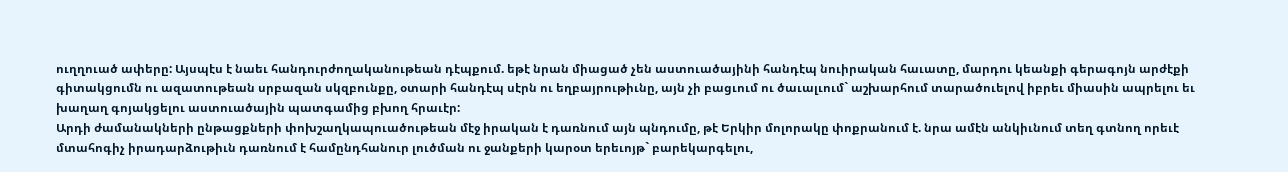ուղղուած ափերը: Այսպէս է նաեւ հանդուրժողականութեան դէպքում. եթէ նրան միացած չեն աստուածայինի հանդէպ նուիրական հաւատը, մարդու կեանքի գերագոյն արժէքի գիտակցումն ու ազատութեան սրբազան սկզբունքը, օտարի հանդէպ սէրն ու եղբայրութիւնը, այն չի բացւում ու ծաւալւում` աշխարհում տարածուելով իբրեւ միասին ապրելու եւ խաղաղ գոյակցելու աստուածային պատգամից բխող հրաւէր:
Արդի ժամանակների ընթացքների փոխշաղկապուածութեան մէջ իրական է դառնում այն պնդումը, թէ Երկիր մոլորակը փոքրանում է. նրա ամէն անկիւնում տեղ գտնող որեւէ մտահոգիչ իրադարձութիւն դառնում է համընդհանուր լուծման ու ջանքերի կարօտ երեւոյթ` բարեկարգելու,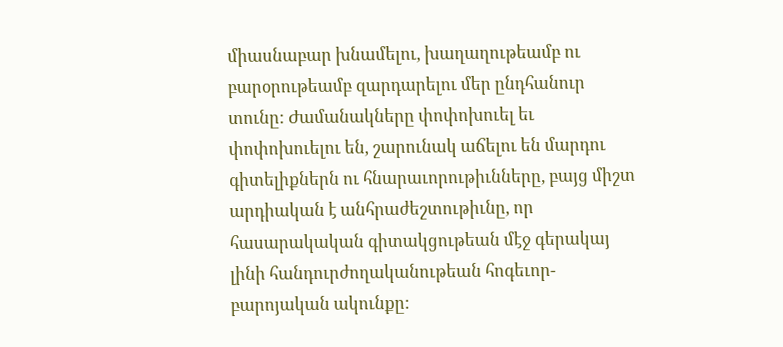միասնաբար խնամելու, խաղաղութեամբ ու բարօրութեամբ զարդարելու մեր ընդհանուր տունը: Ժամանակները փոփոխուել եւ փոփոխուելու են, շարունակ աճելու են մարդու գիտելիքներն ու հնարաւորութիւնները, բայց միշտ արդիական է անհրաժեշտութիւնը, որ հասարակական գիտակցութեան մէջ գերակայ լինի հանդուրժողականութեան հոգեւոր-բարոյական ակունքը: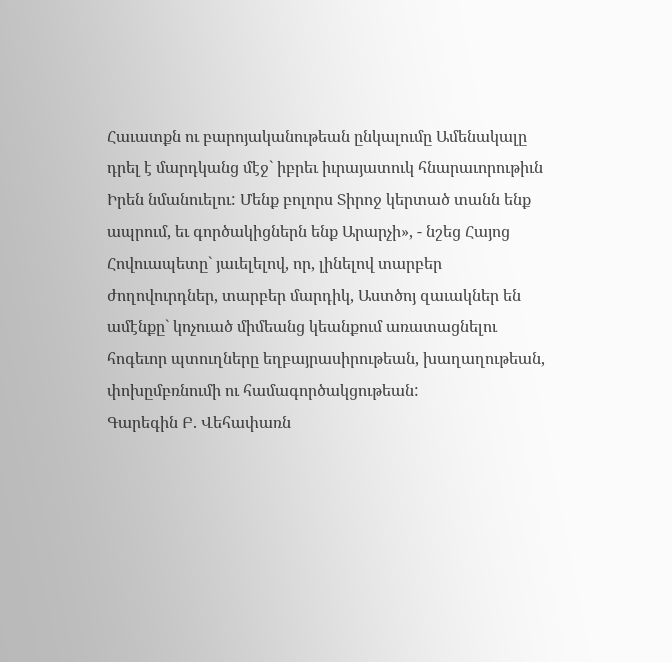Հաւատքն ու բարոյականութեան ընկալումը Ամենակալը դրել է մարդկանց մէջ` իբրեւ իւրայատուկ հնարաւորութիւն Իրեն նմանուելու: Մենք բոլորս Տիրոջ կերտած տանն ենք ապրում, եւ գործակիցներն ենք Արարչի», - նշեց Հայոց Հովուապետը` յաւելելով, որ, լինելով տարբեր ժողովուրդներ, տարբեր մարդիկ, Աստծոյ զաւակներ են ամէնքը` կոչուած միմեանց կեանքում առատացնելու հոգեւոր պտուղները եղբայրասիրութեան, խաղաղութեան, փոխըմբռնումի ու համագործակցութեան:
Գարեգին Բ. Վեհափառն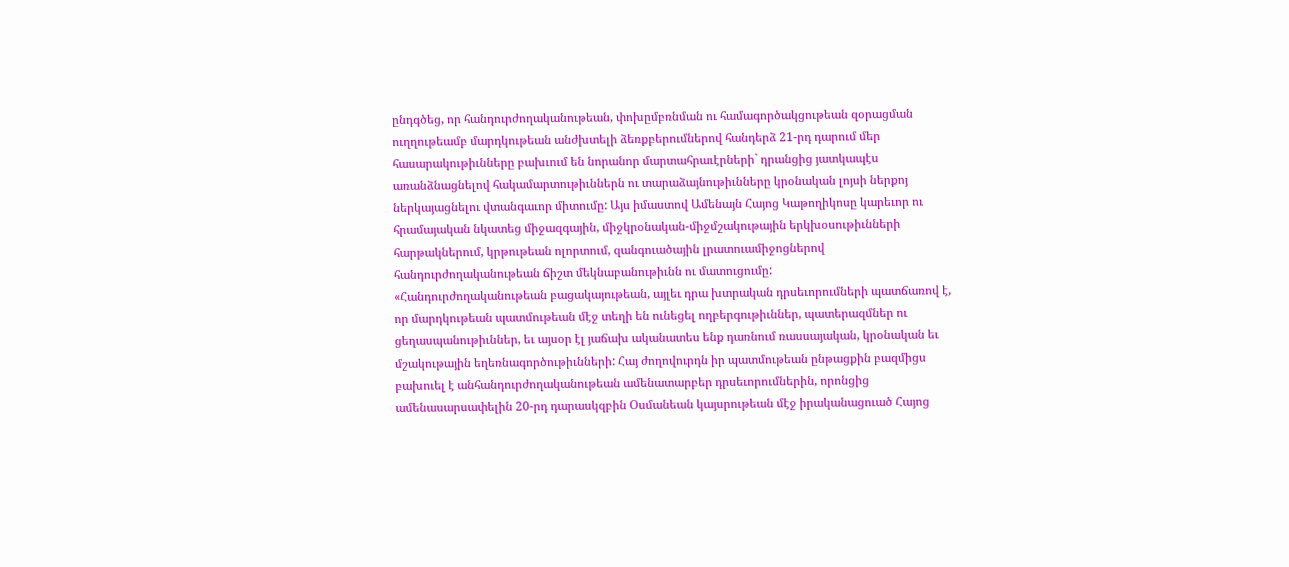ընդգծեց, որ հանդուրժողականութեան, փոխըմբռնման ու համագործակցութեան զօրացման ուղղութեամբ մարդկութեան անժխտելի ձեռքբերումներով հանդերձ 21-րդ դարում մեր հասարակութիւնները բախւում են նորանոր մարտահրաւէրների` դրանցից յատկապէս առանձնացնելով հակամարտութիւններն ու տարաձայնութիւնները կրօնական լոյսի ներքոյ ներկայացնելու վտանգաւոր միտումը: Այս իմաստով Ամենայն Հայոց Կաթողիկոսը կարեւոր ու հրամայական նկատեց միջազգային, միջկրօնական-միջմշակութային երկխօսութիւնների հարթակներում, կրթութեան ոլորտում, զանգուածային լրատուամիջոցներով հանդուրժողականութեան ճիշտ մեկնաբանութիւնն ու մատուցումը:
«Հանդուրժողականութեան բացակայութեան, այլեւ դրա խտրական դրսեւորումների պատճառով է, որ մարդկութեան պատմութեան մէջ տեղի են ունեցել ողբերգութիւններ, պատերազմներ ու ցեղասպանութիւններ, եւ այսօր էլ յաճախ ականատես ենք դառնում ռասսայական, կրօնական եւ մշակութային եղեռնագործութիւնների: Հայ ժողովուրդն իր պատմութեան ընթացքին բազմիցս բախուել է անհանդուրժողականութեան ամենատարբեր դրսեւորումներին, որոնցից ամենասարսափելին 20-րդ դարասկզբին Օսմանեան կայսրութեան մէջ իրականացուած Հայոց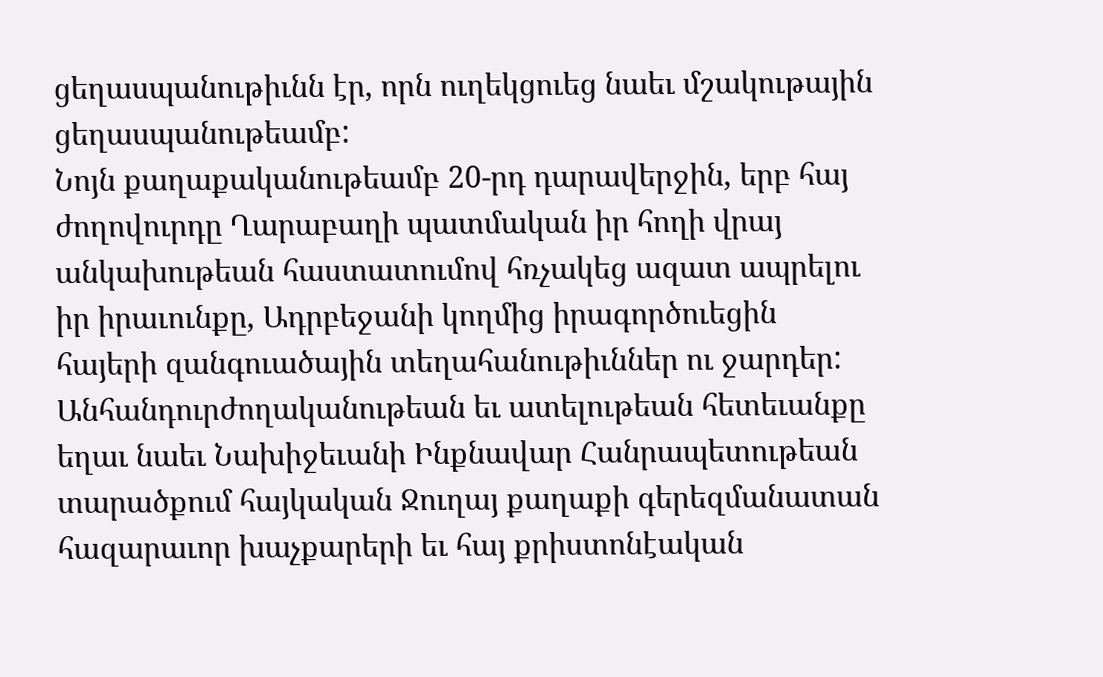ցեղասպանութիւնն էր, որն ուղեկցուեց նաեւ մշակութային ցեղասպանութեամբ:
Նոյն քաղաքականութեամբ 20-րդ դարավերջին, երբ հայ ժողովուրդը Ղարաբաղի պատմական իր հողի վրայ անկախութեան հաստատումով հռչակեց ազատ ապրելու իր իրաւունքը, Ադրբեջանի կողմից իրագործուեցին հայերի զանգուածային տեղահանութիւններ ու ջարդեր: Անհանդուրժողականութեան եւ ատելութեան հետեւանքը եղաւ նաեւ Նախիջեւանի Ինքնավար Հանրապետութեան տարածքում հայկական Ջուղայ քաղաքի գերեզմանատան հազարաւոր խաչքարերի եւ հայ քրիստոնէական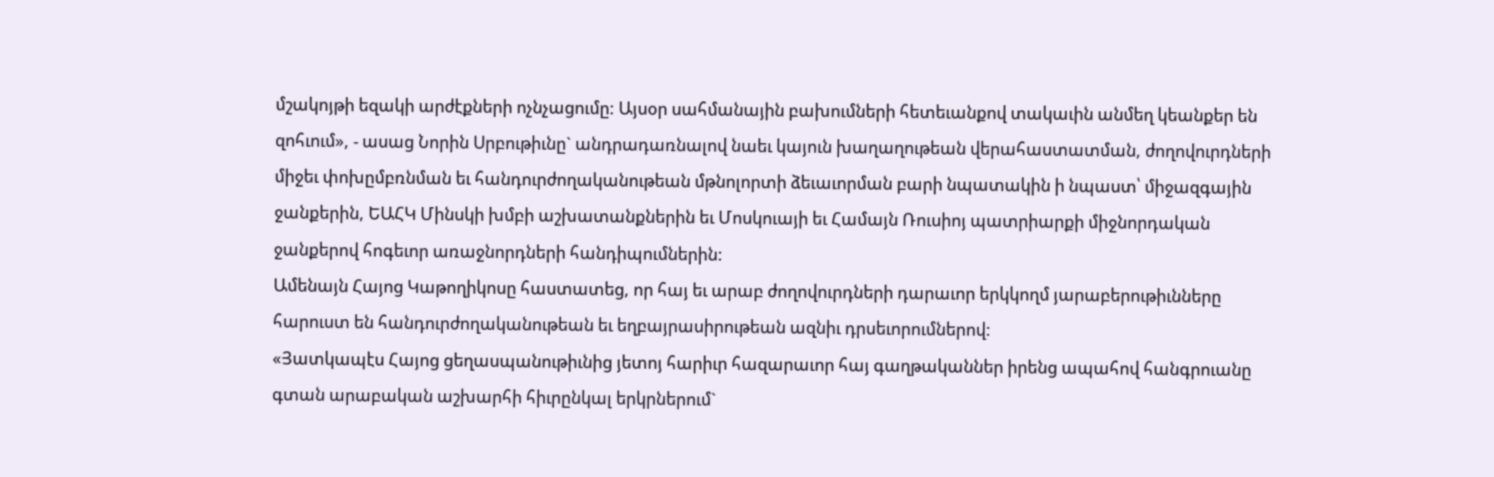մշակոյթի եզակի արժէքների ոչնչացումը: Այսօր սահմանային բախումների հետեւանքով տակաւին անմեղ կեանքեր են զոհւում», - ասաց Նորին Սրբութիւնը` անդրադառնալով նաեւ կայուն խաղաղութեան վերահաստատման, ժողովուրդների միջեւ փոխըմբռնման եւ հանդուրժողականութեան մթնոլորտի ձեւաւորման բարի նպատակին ի նպաստ՝ միջազգային ջանքերին, ԵԱՀԿ Մինսկի խմբի աշխատանքներին եւ Մոսկուայի եւ Համայն Ռուսիոյ պատրիարքի միջնորդական ջանքերով հոգեւոր առաջնորդների հանդիպումներին:
Ամենայն Հայոց Կաթողիկոսը հաստատեց, որ հայ եւ արաբ ժողովուրդների դարաւոր երկկողմ յարաբերութիւնները հարուստ են հանդուրժողականութեան եւ եղբայրասիրութեան ազնիւ դրսեւորումներով:
«Յատկապէս Հայոց ցեղասպանութիւնից յետոյ հարիւր հազարաւոր հայ գաղթականներ իրենց ապահով հանգրուանը գտան արաբական աշխարհի հիւրընկալ երկրներում`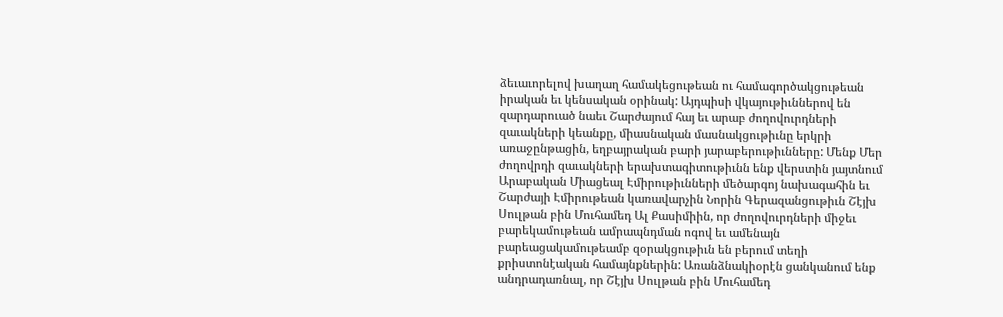ձեւաւորելով խաղաղ համակեցութեան ու համագործակցութեան իրական եւ կենսական օրինակ: Այդպիսի վկայութիւններով են զարդարուած նաեւ Շարժայում հայ եւ արաբ ժողովուրդների զաւակների կեանքը, միասնական մասնակցութիւնը երկրի առաջընթացին, եղբայրական բարի յարաբերութիւնները: Մենք Մեր ժողովրդի զաւակների երախտագիտութիւնն ենք վերստին յայտնում Արաբական Միացեալ Էմիրութիւնների մեծարգոյ նախագահին եւ Շարժայի Էմիրութեան կառավարչին Նորին Գերազանցութիւն Շէյխ Սուլթան բին Մուհամեդ Ալ Քասիմիին, որ ժողովուրդների միջեւ բարեկամութեան ամրապնդման ոգով եւ ամենայն բարեացակամութեամբ զօրակցութիւն են բերում տեղի քրիստոնէական համայնքներին: Առանձնակիօրէն ցանկանում ենք անդրադառնալ, որ Շէյխ Սուլթան բին Մուհամեդ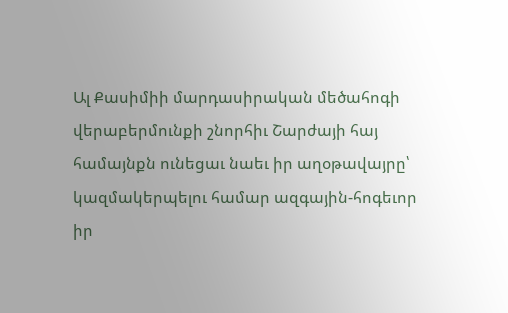Ալ Քասիմիի մարդասիրական մեծահոգի վերաբերմունքի շնորհիւ Շարժայի հայ համայնքն ունեցաւ նաեւ իր աղօթավայրը՝ կազմակերպելու համար ազգային-հոգեւոր իր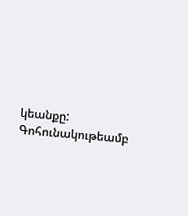կեանքը: Գոհունակութեամբ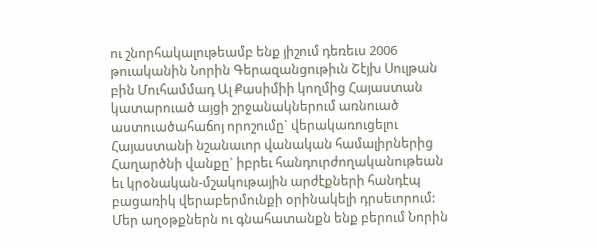ու շնորհակալութեամբ ենք յիշում դեռեւս 2006 թուականին Նորին Գերազանցութիւն Շէյխ Սուլթան բին Մուհամմադ Ալ Քասիմիի կողմից Հայաստան կատարուած այցի շրջանակներում առնուած աստուածահաճոյ որոշումը` վերակառուցելու Հայաստանի նշանաւոր վանական համալիրներից Հաղարծնի վանքը` իբրեւ հանդուրժողականութեան եւ կրօնական-մշակութային արժէքների հանդէպ բացառիկ վերաբերմունքի օրինակելի դրսեւորում: Մեր աղօթքներն ու գնահատանքն ենք բերում Նորին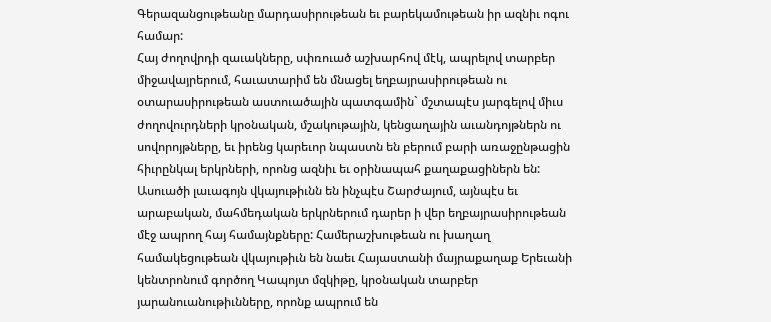Գերազանցութեանը մարդասիրութեան եւ բարեկամութեան իր ազնիւ ոգու համար:
Հայ ժողովրդի զաւակները, սփռուած աշխարհով մէկ, ապրելով տարբեր միջավայրերում, հաւատարիմ են մնացել եղբայրասիրութեան ու օտարասիրութեան աստուածային պատգամին` մշտապէս յարգելով միւս ժողովուրդների կրօնական, մշակութային, կենցաղային աւանդոյթներն ու սովորոյթները, եւ իրենց կարեւոր նպաստն են բերում բարի առաջընթացին հիւրընկալ երկրների, որոնց ազնիւ եւ օրինապահ քաղաքացիներն են: Ասուածի լաւագոյն վկայութիւնն են ինչպէս Շարժայում, այնպէս եւ արաբական, մահմեդական երկրներում դարեր ի վեր եղբայրասիրութեան մէջ ապրող հայ համայնքները: Համերաշխութեան ու խաղաղ համակեցութեան վկայութիւն են նաեւ Հայաստանի մայրաքաղաք Երեւանի կենտրոնում գործող Կապոյտ մզկիթը, կրօնական տարբեր յարանուանութիւնները, որոնք ապրում են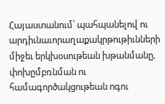Հայաստանում՝ պահպանելով ու արդիւնաւորաղաքակրթութիւնների միջեւ երկխօսութեան խթանմանը, փոխըմբռնման ու համագործակցութեան ոգու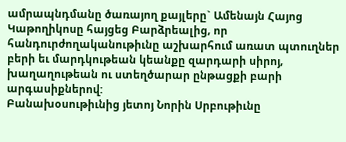ամրապնդմանը ծառայող քայլերը` Ամենայն Հայոց Կաթողիկոսը հայցեց Բարձրեալից, որ հանդուրժողականութիւնը աշխարհում առատ պտուղներ բերի եւ մարդկութեան կեանքը զարդարի սիրոյ, խաղաղութեան ու ստեղծարար ընթացքի բարի արգասիքներով:
Բանախօսութիւնից յետոյ Նորին Սրբութիւնը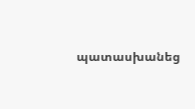պատասխանեց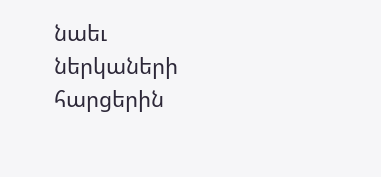նաեւ ներկաների հարցերին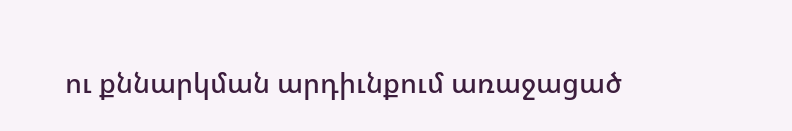ու քննարկման արդիւնքում առաջացած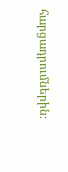հարցադրումներին։